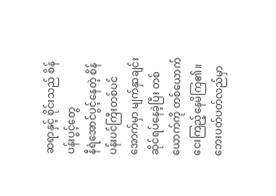ဆရာနှင့် စိုင်းသည် စိန်ပန်းပွင့်တွေ
နီရဲအောင်ပွင့်နေတဲ့ စိန်ပန်းပင်ကြီးတစ်ပင်အောက်မှာ မျက်နှာချင်းဆိုင်ရပ်နေခဲ့ပြီး တစ်ယောက်ကို တစ်ယောက်ငေးကြည့်နေမိကြ၏။ ဘေးပတ်ပတ်လည်မှာ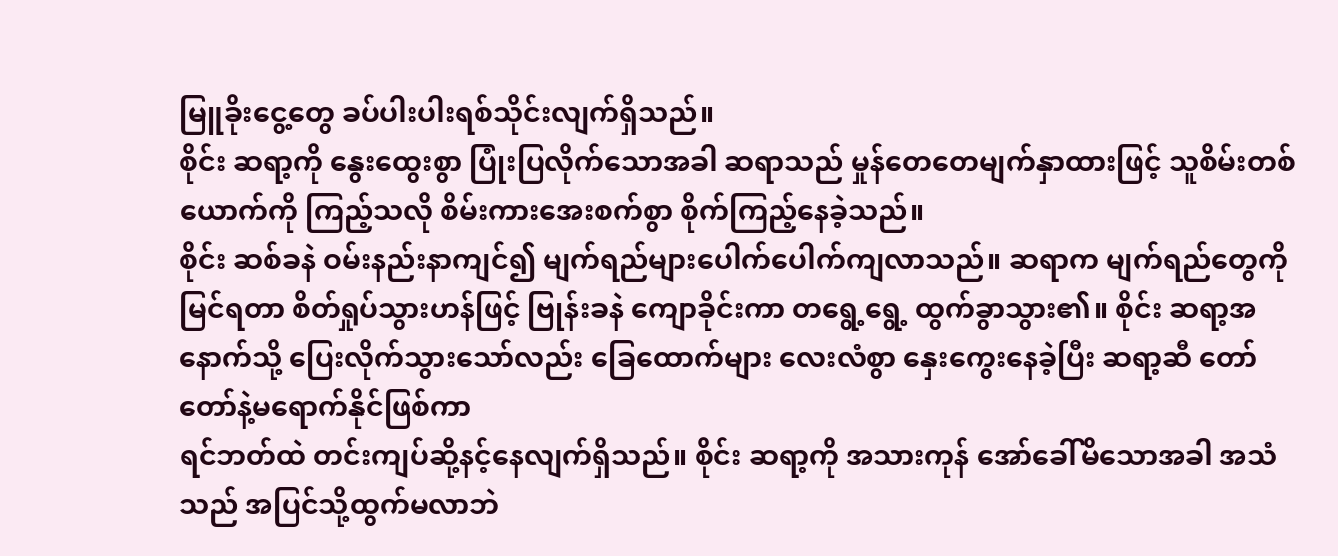မြူခိုးငွေ့တွေ ခပ်ပါးပါးရစ်သိုင်းလျက်ရှိသည်။
စိုင်း ဆရာ့ကို နွေးထွေးစွာ ပြုံးပြလိုက်သောအခါ ဆရာသည် မှုန်တေတေမျက်နှာထားဖြင့် သူစိမ်းတစ်ယောက်ကို ကြည့်သလို စိမ်းကားအေးစက်စွာ စိုက်ကြည့်နေခဲ့သည်။
စိုင်း ဆစ်ခနဲ ဝမ်းနည်းနာကျင်၍ မျက်ရည်များပေါက်ပေါက်ကျလာသည်။ ဆရာက မျက်ရည်တွေကိုမြင်ရတာ စိတ်ရှုပ်သွားဟန်ဖြင့် ဗြုန်းခနဲ ကျောခိုင်းကာ တရွေ့ရွေ့ ထွက်ခွာသွား၏။ စိုင်း ဆရာ့အနောက်သို့ ပြေးလိုက်သွားသော်လည်း ခြေထောက်များ လေးလံစွာ နှေးကွေးနေခဲ့ပြီး ဆရာ့ဆီ တော်တော်နဲ့မရောက်နိုင်ဖြစ်ကာ
ရင်ဘတ်ထဲ တင်းကျပ်ဆို့နင့်နေလျက်ရှိသည်။ စိုင်း ဆရာ့ကို အသားကုန် အော်ခေါ်မိသောအခါ အသံသည် အပြင်သို့ထွက်မလာဘဲ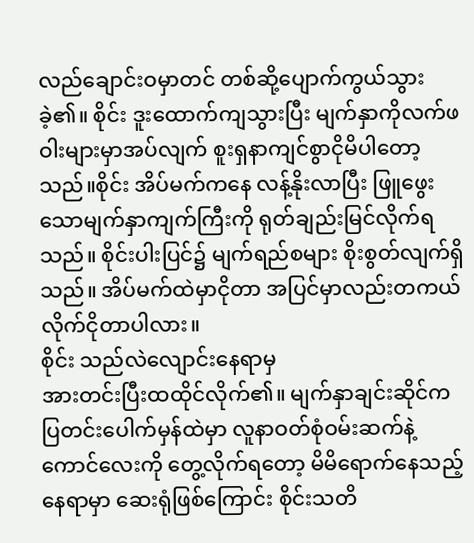လည်ချောင်းဝမှာတင် တစ်ဆို့ပျောက်ကွယ်သွားခဲ့၏။ စိုင်း ဒူးထောက်ကျသွားပြီး မျက်နှာကိုလက်ဖဝါးများမှာအပ်လျက် စူးရှနာကျင်စွာငိုမိပါတော့သည်။စိုင်း အိပ်မက်ကနေ လန့်နိုးလာပြီး ဖြူဖွေးသောမျက်နှာကျက်ကြီးကို ရုတ်ချည်းမြင်လိုက်ရသည်။ စိုင်းပါးပြင်၌ မျက်ရည်စများ စိုးစွတ်လျက်ရှိသည်။ အိပ်မက်ထဲမှာငိုတာ အပြင်မှာလည်းတကယ်လိုက်ငိုတာပါလား။
စိုင်း သည်လဲလျောင်းနေရာမှ
အားတင်းပြီးထထိုင်လိုက်၏။ မျက်နှာချင်းဆိုင်က ပြတင်းပေါက်မှန်ထဲမှာ လူနာဝတ်စုံဝမ်းဆက်နဲ့ ကောင်လေးကို တွေ့လိုက်ရတော့ မိမိရောက်နေသည့်နေရာမှာ ဆေးရုံဖြစ်ကြောင်း စိုင်းသတိ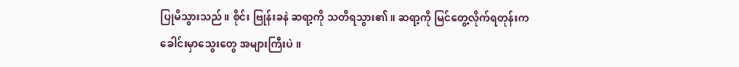ပြုမိသွားသည်။ စိုင်း ဗြုန်းခနဲ ဆရာ့ကို သတိရသွား၏။ ဆရာ့ကို မြင်တွေ့လိုက်ရတုန်းက
ခေါင်းမှာသွေးတွေ အများကြီးပဲ။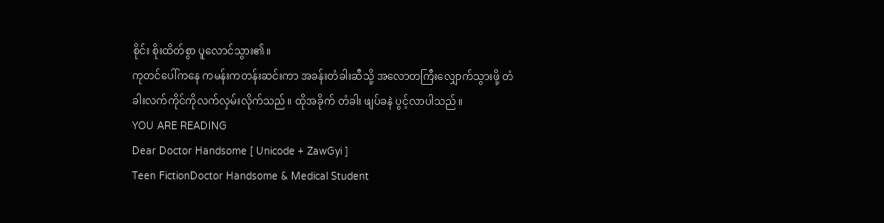စိုင်း စိုးထိတ်စွာ ပူလောင်သွား၏။
ကုတင်ပေါ်ကနေ ကမန်းကတန်းဆင်းကာ အခန်းတံခါးဆီသို့ အလောတကြီးလျှောက်သွားဖို့ တံခါးလက်ကိုင်ကိုလက်လှမ်းလိုက်သည်။ ထိုအခိုက် တံခါး ဖျပ်ခနဲ ပွင့်လာပါသည်။
YOU ARE READING
Dear Doctor Handsome [ Unicode + ZawGyi ]
Teen FictionDoctor Handsome & Medical Student